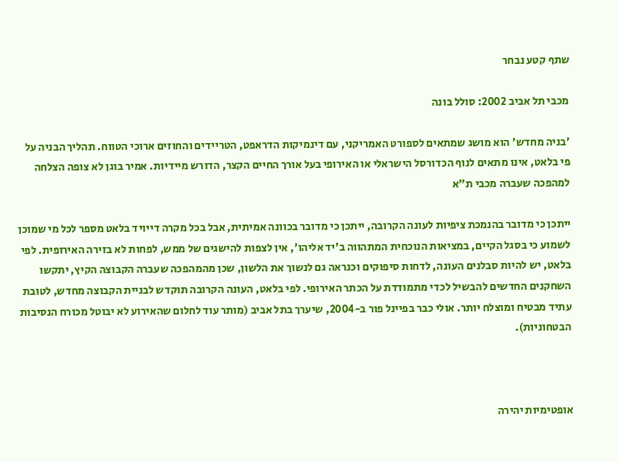שתף קטע נבחר

מכבי תל אביב 2002: סולל בונה

'בניה מחדש' הוא מושג שמתאים לספורט האמריקני, עם דינמיקות הדראפט, הטריידים והחוזים ארוכי הטווח. תהליך הבניה על פי בלאט, אינו מתאים לנוף הכדורסל הישראלי או האירופי בעל אורך החיים הקצר, הדורש מיידיות. אמיר בוגן לא צופה הצלחה למהפכה שעברה מכבי ת"א

ייתכן כי מדובר בהנמכת ציפיות לעונה הקרובה, ייתכן כי מדובר בכוונה אמיתית, אבל בכל מקרה דייויד בלאט מספר לכל מי שמוכן לשמוע כי בסגל הקיים, במציאות הנוכחית המתהווה ב'יד אליהו', אין לצפות להישגים של ממש, לפחות לא בזירה האירופית. לפי בלאט, יש להיות סבלנים העונה, לדחות סיפוקים וכנראה גם לנשוך את הלשון, שכן מהמהפכה שעברה הקבוצה הקיץ, יתקשו השחקנים החדשים להבשיל לכדי מתמודדת על הכתר האירופי. לפי בלאט, העונה הקרובה תוקדש לבניית הקבוצה מחדש, לטובת עתיד מבטיח ומוצלח יותר. אולי כבר בפיינל פור ב-2004, שיערך בתל אביב (מותר עוד לחלום שהאירוע לא יבוטל מכורח הנסיבות הבטחוניות).



אופטימיות יהירה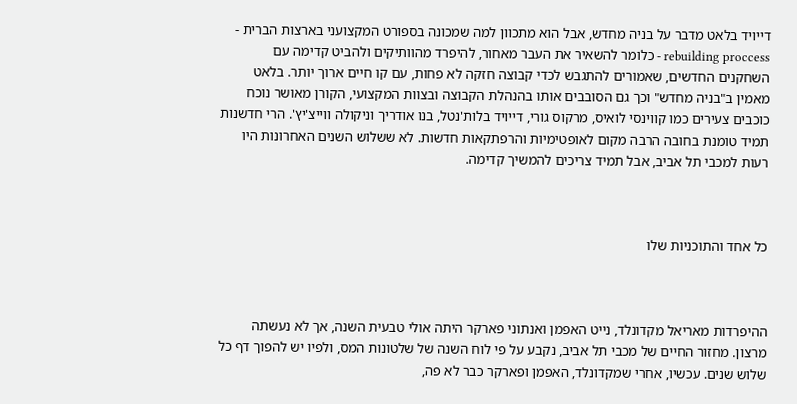דייויד בלאט מדבר על בניה מחדש, אבל הוא מתכוון למה שמכונה בספורט המקצועני בארצות הברית - rebuilding proccess - כלומר להשאיר את העבר מאחור, להיפרד מהוותיקים ולהביט קדימה עם השחקנים החדשים, שאמורים להתגבש לכדי קבוצה חזקה לא פחות, עם קו חיים ארוך יותר. בלאט מאמין ב"בניה מחדש" וכך גם הסובבים אותו בהנהלת הקבוצה ובצוות המקצועי, הקורן מאושר נוכח כוכבים צעירים כמו קווינסי לואיס, מרקוס גורי, דייויד בלות'נטל, בנו אודריך וניקולה ווייצ'יץ'. הרי חדשנות תמיד טומנת בחובה הרבה מקום לאופטימיות והרפתקאות חדשות. לא ששלוש השנים האחרונות היו רעות למכבי תל אביב, אבל תמיד צריכים להמשיך קדימה.



כל אחד והתוכניות שלו



ההיפרדות מאריאל מקדונלד, נייט האפמן ואנתוני פארקר היתה אולי טבעית השנה, אך לא נעשתה מרצון. מחזור החיים של מכבי תל אביב, נקבע על פי לוח השנה של שלטונות המס, ולפיו יש להפוך דף כל שלוש שנים. עכשיו, אחרי שמקדונלד, האפמן ופארקר כבר לא פה,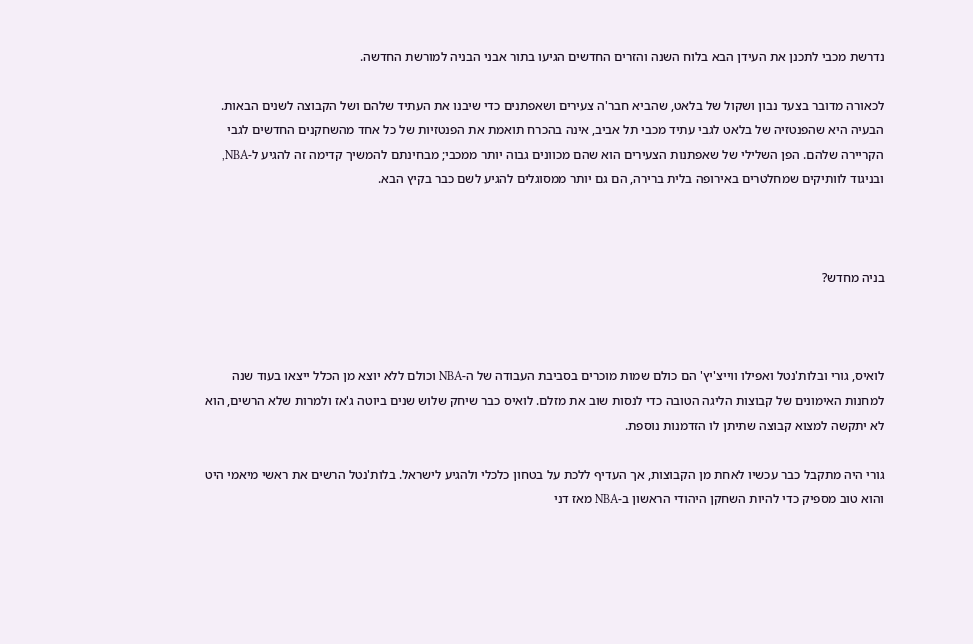נדרשת מכבי לתכנן את העידן הבא בלוח השנה והזרים החדשים הגיעו בתור אבני הבניה למורשת החדשה.

לכאורה מדובר בצעד נבון ושקול של בלאט, שהביא חבר'ה צעירים ושאפתנים כדי שיבנו את העתיד שלהם ושל הקבוצה לשנים הבאות. הבעיה היא שהפנטזיה של בלאט לגבי עתיד מכבי תל אביב, אינה בהכרח תואמת את הפנטזיות של כל אחד מהשחקנים החדשים לגבי הקריירה שלהם. הפן השלילי של שאפתנות הצעירים הוא שהם מכוונים גבוה יותר ממכבי; מבחינתם להמשיך קדימה זה להגיע ל-NBA, ובניגוד לוותיקים שמחלטרים באירופה בלית ברירה, הם גם יותר ממסוגלים להגיע לשם כבר בקיץ הבא.



בניה מחדש?



לואיס, גורי ובלות'נטל ואפילו ווייצ'יץ' הם כולם שמות מוכרים בסביבת העבודה של ה-NBA וכולם ללא יוצא מן הכלל ייצאו בעוד שנה למחנות האימונים של קבוצות הליגה הטובה כדי לנסות שוב את מזלם. לואיס כבר שיחק שלוש שנים ביוטה ג'אז ולמרות שלא הרשים, הוא לא יתקשה למצוא קבוצה שתיתן לו הזדמנות נוספת.

גורי היה מתקבל כבר עכשיו לאחת מן הקבוצות, אך העדיף ללכת על בטחון כלכלי ולהגיע לישראל. בלות'נטל הרשים את ראשי מיאמי היט והוא טוב מספיק כדי להיות השחקן היהודי הראשון ב-NBA מאז דני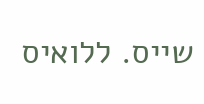שייס. ללואיס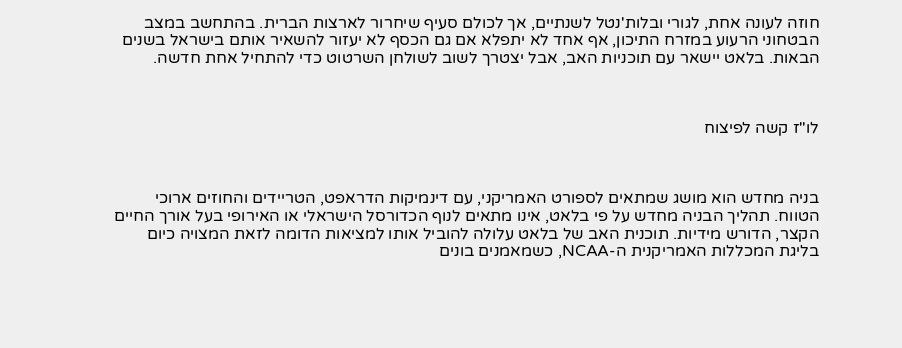חוזה לעונה אחת, לגורי ובלות'נטל לשנתיים, אך לכולם סעיף שיחרור לארצות הברית. בהתחשב במצב הבטחוני הרעוע במזרח התיכון, אף אחד לא יתפלא אם גם הכסף לא יעזור להשאיר אותם בישראל בשנים הבאות. בלאט יישאר עם תוכניות האב, אבל יצטרך לשוב לשולחן השרטוט כדי להתחיל אחת חדשה.



לו"ז קשה לפיצוח



בניה מחדש הוא מושג שמתאים לספורט האמריקני, עם דינמיקות הדראפט, הטריידים והחוזים ארוכי הטווח. תהליך הבניה מחדש על פי בלאט, אינו מתאים לנוף הכדורסל הישראלי או האירופי בעל אורך החיים הקצר, הדורש מידיות. תוכנית האב של בלאט עלולה להוביל אותו למציאות הדומה לזאת המצויה כיום בליגת המכללות האמריקנית ה-NCAA, כשמאמנים בונים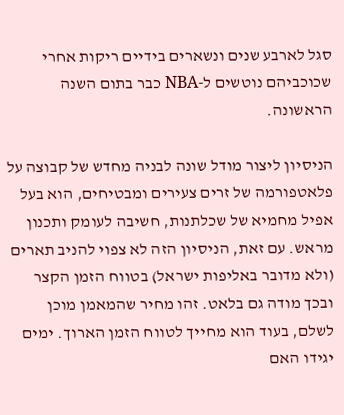סגל לארבע שנים ונשארים בידיים ריקות אחרי שכוכביהם נוטשים ל-NBA כבר בתום השנה הראשונה.

הניסיון ליצור מודל שונה לבניה מחדש של קבוצה על פלאטפורמה של זרים צעירים ומבטיחים, הוא בעל אפיל מחמיא של שכלתנות, חשיבה לעומק ותכנון מראש. עם זאת, הניסיון הזה לא צפוי להניב תארים (ולא מדובר באליפות ישראל) בטווח הזמן הקצר ובכך מודה גם בלאט. זהו מחיר שהמאמן מוכן לשלם, בעוד הוא מחייך לטווח הזמן הארוך. ימים יגידו האם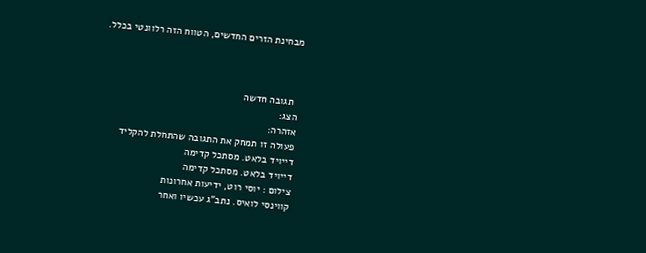מבחינת הזרים החדשים, הטווח הזה רלוונטי בכלל.



  תגובה חדשה
הצג:
אזהרה:
פעולה זו תמחק את התגובה שהתחלת להקליד
דייויד בלאט. מסתכל קדימה
דייויד בלאט. מסתכל קדימה
צילום : יוסי רוט, ידיעות אחרונות
קווינסי לואיס. נתב"ג עכשיו ואחר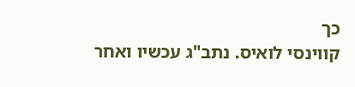כך
קווינסי לואיס. נתב"ג עכשיו ואחר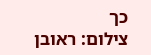כך
צילום: ראובן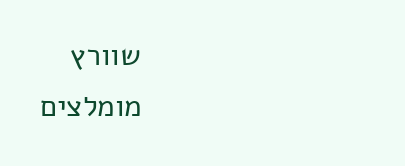שוורץ
מומלצים